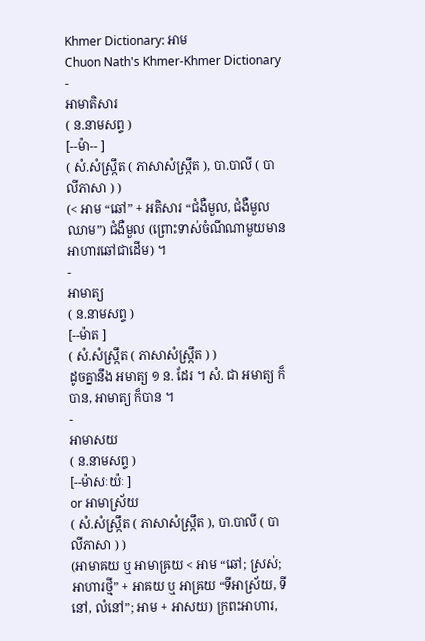Khmer Dictionary: អាម
Chuon Nath's Khmer-Khmer Dictionary
-
អាមាតិសារ
( ន.នាមសព្ទ )
[--ម៉ា-- ]
( សំ.សំស្រ្កឹត ( ភាសាសំស្រ្កឹត ), បា.បាលី ( បាលីភាសា ) )
(< អាម “ឆៅ” + អតិសារ “ជំងឺមួល, ជំងឺមួលឈាម”) ជំងឺមួល (ព្រោះទាស់ចំណីណាមួយមានអាហារឆៅជាដើម) ។
-
អាមាត្យ
( ន.នាមសព្ទ )
[--ម៉ាត ]
( សំ.សំស្រ្កឹត ( ភាសាសំស្រ្កឹត ) )
ដូចគ្នានឹង អមាត្យ ១ ន. ដែរ ។ សំ. ជា អមាត្យ ក៏បាន, អាមាត្យ ក៏បាន ។
-
អាមាសយ
( ន.នាមសព្ទ )
[--ម៉ាសៈយ៉ៈ ]
or អាមាស្រ័យ
( សំ.សំស្រ្កឹត ( ភាសាសំស្រ្កឹត ), បា.បាលី ( បាលីភាសា ) )
(អាមាឝយ ឬ អាមាឝ្រយ < អាម “ឆៅ; ស្រស់; អាហារថ្មី” + អាឝយ ឬ អាឝ្រយ “ទីអាស្រ័យ, ទីនៅ, លំនៅ”; អាម + អាសយ) ក្រពះអាហារ,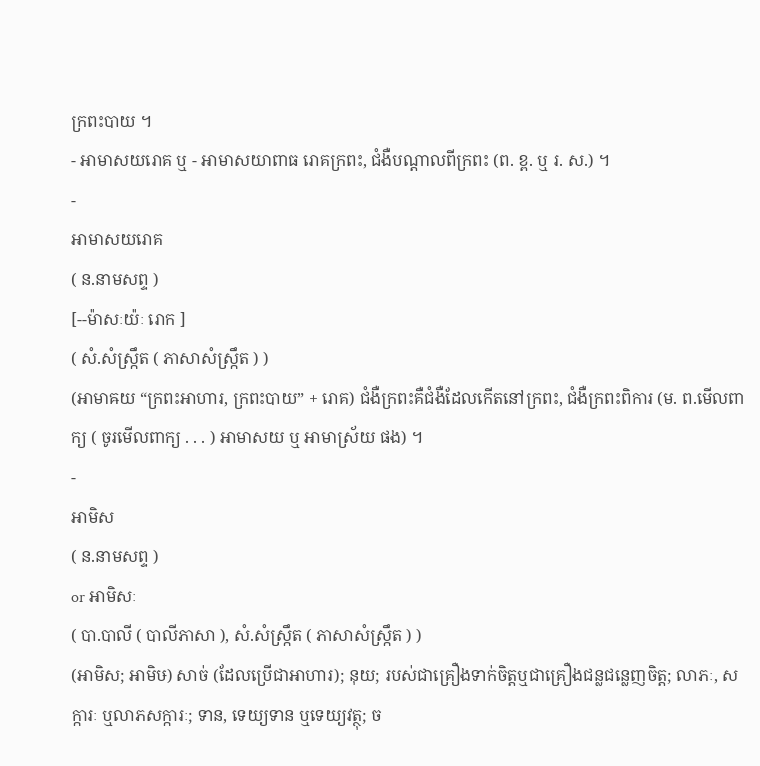ក្រពះបាយ ។
- អាមាសយរោគ ឬ - អាមាសយាពាធ រោគក្រពះ, ជំងឺបណ្តាលពីក្រពះ (ព. ខ្ព. ឬ រ. ស.) ។
-
អាមាសយរោគ
( ន.នាមសព្ទ )
[--ម៉ាសៈយ៉ៈ រោក ]
( សំ.សំស្រ្កឹត ( ភាសាសំស្រ្កឹត ) )
(អាមាឝយ “ក្រពះអាហារ, ក្រពះបាយ” + រោគ) ជំងឺក្រពះគឺជំងឺដែលកើតនៅក្រពះ, ជំងឺក្រពះពិការ (ម. ព.មើលពាក្យ ( ចូរមើលពាក្យ . . . ) អាមាសយ ឬ អាមាស្រ័យ ផង) ។
-
អាមិស
( ន.នាមសព្ទ )
or អាមិសៈ
( បា.បាលី ( បាលីភាសា ), សំ.សំស្រ្កឹត ( ភាសាសំស្រ្កឹត ) )
(អាមិស; អាមិឞ) សាច់ (ដែលប្រើជាអាហារ); នុយ; របស់ជាគ្រឿងទាក់ចិត្តឬជាគ្រឿងជន្លជន្លេញចិត្ត; លាភៈ, សក្ការៈ ឬលាភសក្ការៈ; ទាន, ទេយ្យទាន ឬទេយ្យវត្ថុ; ច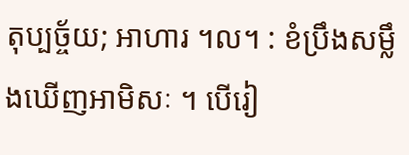តុប្បច្ច័យ; អាហារ ។ល។ : ខំប្រឹងសម្លឹងឃើញអាមិសៈ ។ បើរៀ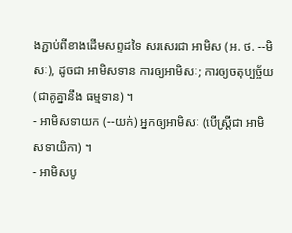ងភ្ជាប់ពីខាងដើមសព្ទដទៃ សរសេរជា អាមិស (អ. ថ. --មិសៈ), ដូចជា អាមិសទាន ការឲ្យអាមិសៈ; ការឲ្យចតុប្បច្ច័យ (ជាគូគ្នានឹង ធម្មទាន) ។
- អាមិសទាយក (--យក់) អ្នកឲ្យអាមិសៈ (បើស្ត្រីជា អាមិសទាយិកា) ។
- អាមិសបូ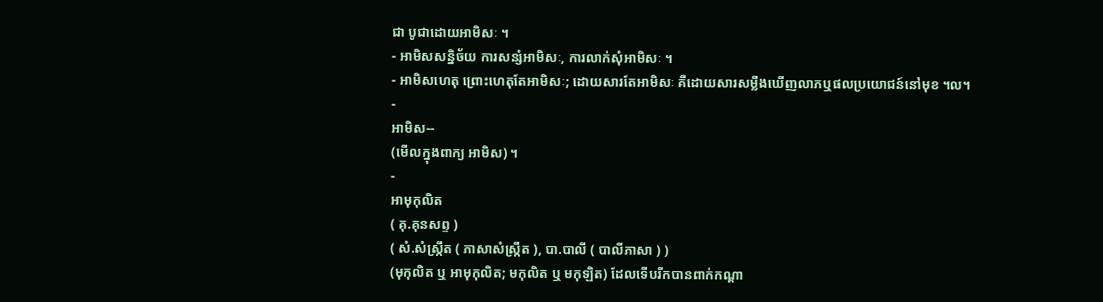ជា បូជាដោយអាមិសៈ ។
- អាមិសសន្និច័យ ការសន្សំអាមិសៈ, ការលាក់សុំអាមិសៈ ។
- អាមិសហេតុ ព្រោះហេតុតែអាមិសៈ; ដោយសារតែអាមិសៈ គឺដោយសារសម្លឹងឃើញលាភឬផលប្រយោជន៍នៅមុខ ។ល។
-
អាមិស--
(មើលក្នុងពាក្យ អាមិស) ។
-
អាមុកុលិត
( គុ.គុនសព្ទ )
( សំ.សំស្រ្កឹត ( ភាសាសំស្រ្កឹត ), បា.បាលី ( បាលីភាសា ) )
(មុកុលិត ឬ អាមុកុលិត; មកុលិត ឬ មកុឡិត) ដែលទើបរីកបានពាក់កណ្ដា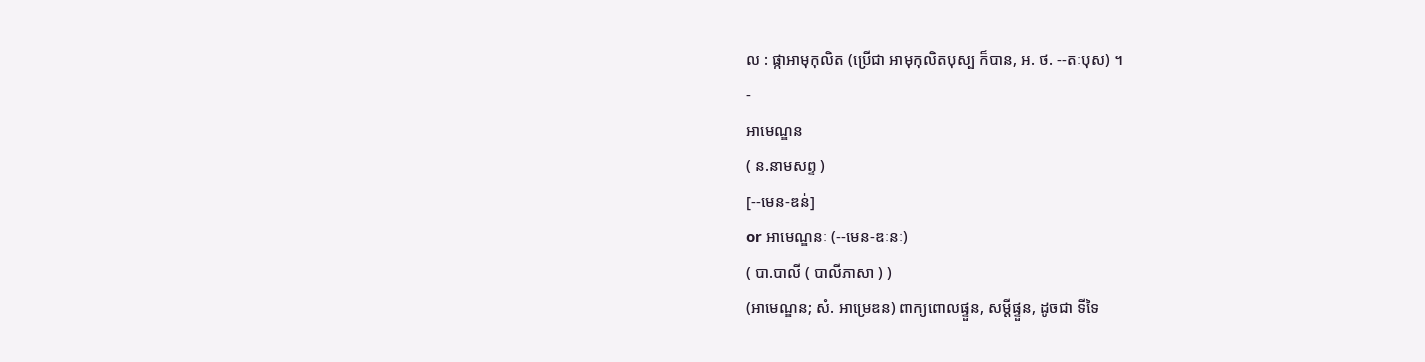ល : ផ្កាអាមុកុលិត (ប្រើជា អាមុកុលិតបុស្ប ក៏បាន, អ. ថ. --តៈបុស) ។
-
អាមេណ្ឌន
( ន.នាមសព្ទ )
[--មេន-ឌន់]
or អាមេណ្ឌនៈ (--មេន-ឌៈនៈ)
( បា.បាលី ( បាលីភាសា ) )
(អាមេណ្ឌន; សំ. អាម្រេឌន) ពាក្យពោលផ្ទួន, សម្ដីផ្ទួន, ដូចជា ទីទៃ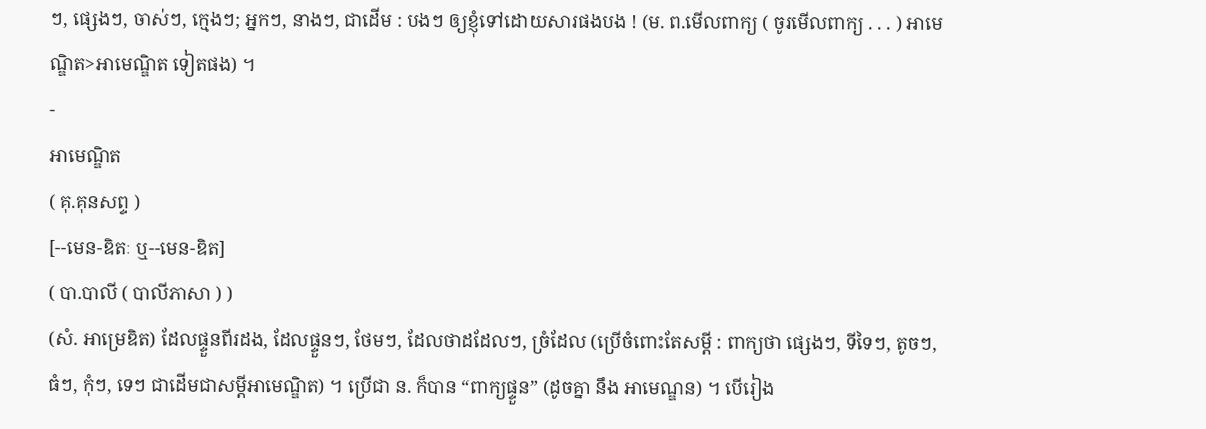ៗ, ផ្សេងៗ, ចាស់ៗ, ក្មេងៗ; អ្នកៗ, នាងៗ, ជាដើម : បងៗ ឲ្យខ្ញុំទៅដោយសារផងបង ! (ម. ព.មើលពាក្យ ( ចូរមើលពាក្យ . . . ) អាមេណ្ឌិត>អាមេណ្ឌិត ទៀតផង) ។
-
អាមេណ្ឌិត
( គុ.គុនសព្ទ )
[--មេន-ឌិតៈ ឬ--មេន-ឌិត]
( បា.បាលី ( បាលីភាសា ) )
(សំ. អាម្រេឌិត) ដែលផ្ទួនពីរដង, ដែលផ្ទួនៗ, ថែមៗ, ដែលថាដដែលៗ, ច្រំដែល (ប្រើចំពោះតែសម្ដី : ពាក្យថា ផ្សេងៗ, ទីទៃៗ, តូចៗ, ធំៗ, កុំៗ, ទេៗ ជាដើមជាសម្ដីអាមេណ្ឌិត) ។ ប្រើជា ន. ក៏បាន “ពាក្យផ្ទួន” (ដូចគ្នា នឹង អាមេណ្ឌន) ។ បើរៀង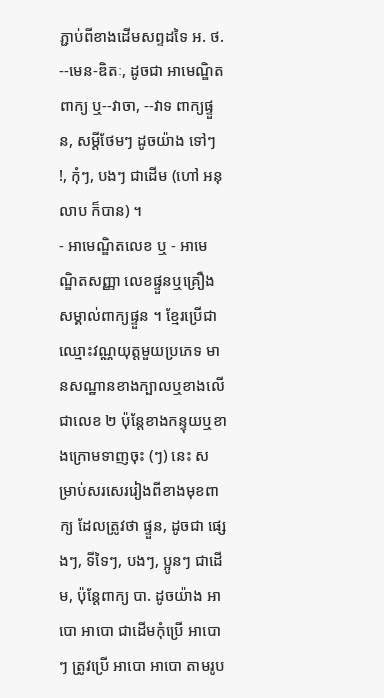ភ្ជាប់ពីខាងដើមសព្ទដទៃ អ. ថ. --មេន-ឌិតៈ, ដូចជា អាមេណ្ឌិតពាក្យ ឬ--វាចា, --វាទ ពាក្យផ្ទួន, សម្ដីថែមៗ ដូចយ៉ាង ទៅៗ !, កុំៗ, បងៗ ជាដើម (ហៅ អនុលាប ក៏បាន) ។
- អាមេណ្ឌិតលេខ ឬ - អាមេណ្ឌិតសញ្ញា លេខផ្ទួនឬគ្រឿងសម្គាល់ពាក្យផ្ទួន ។ ខ្មែរប្រើជាឈ្មោះវណ្ណយុត្តមួយប្រភេទ មានសណ្ឋានខាងក្បាលឬខាងលើជាលេខ ២ ប៉ុន្តែខាងកន្ទុយឬខាងក្រោមទាញចុះ (ៗ) នេះ សម្រាប់សរសេររៀងពីខាងមុខពាក្យ ដែលត្រូវថា ផ្ទួន, ដូចជា ផ្សេងៗ, ទីទៃៗ, បងៗ, ប្អូនៗ ជាដើម, ប៉ុន្តែពាក្យ បា. ដូចយ៉ាង អាបោ អាបោ ជាដើមកុំប្រើ អាបោៗ ត្រូវប្រើ អាបោ អាបោ តាមរូប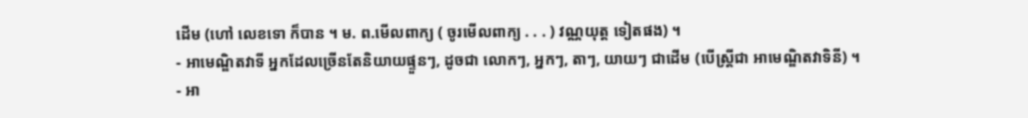ដើម (ហៅ លេខទោ ក៏បាន ។ ម. ព.មើលពាក្យ ( ចូរមើលពាក្យ . . . ) វណ្ណយុត្ត ទៀតផង) ។
- អាមេណ្ឌិតវាទី អ្នកដែលច្រើនតែនិយាយផ្ទួនៗ, ដូចជា លោកៗ, អ្នកៗ, តាៗ, យាយៗ ជាដើម (បើស្ត្រីជា អាមេណ្ឌិតវាទិនី) ។
- អា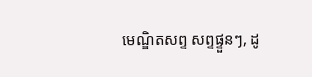មេណ្ឌិតសព្ទ សព្ទផ្ទួនៗ, ដូ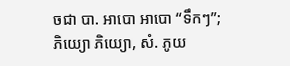ចជា បា. អាបោ អាបោ “ទឹកៗ”; ភិយ្យោ ភិយ្យោ, សំ. ភូយ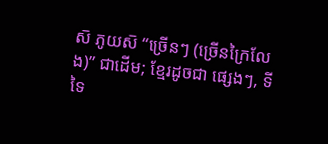ស៑ ភូយស៑ “ច្រើនៗ (ច្រើនក្រៃលែង)” ជាដើម; ខ្មែរដូចជា ផ្សេងៗ, ទីទៃ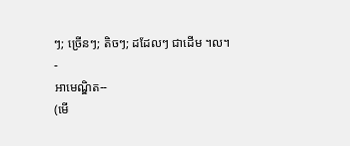ៗ; ច្រើនៗ; តិចៗ; ដដែលៗ ជាដើម ។ល។
-
អាមេណ្ឌិត--
(មើ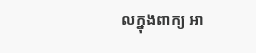លក្នុងពាក្យ អា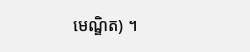មេណ្ឌិត) ។